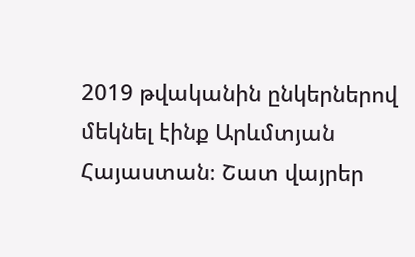2019 թվականին ընկերներով մեկնել էինք Արևմտյան Հայաստան։ Շատ վայրեր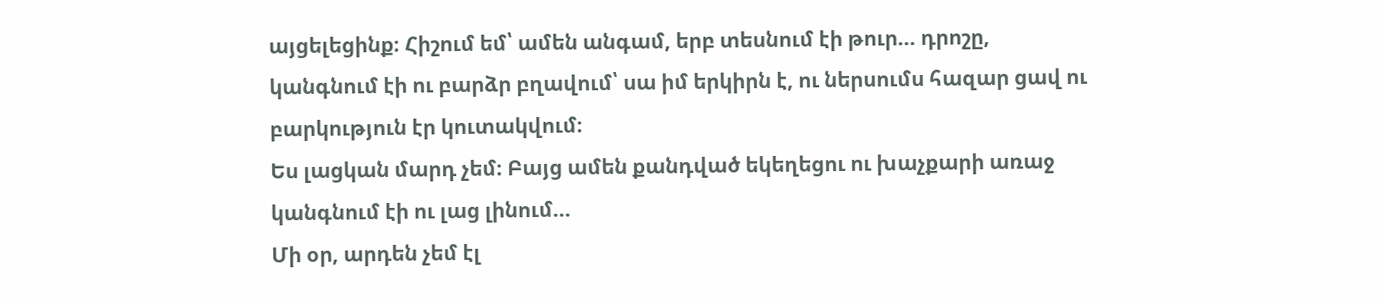այցելեցինք։ Հիշում եմ՝ ամեն անգամ, երբ տեսնում էի թուր… դրոշը, կանգնում էի ու բարձր բղավում՝ սա իմ երկիրն է, ու ներսումս հազար ցավ ու բարկություն էր կուտակվում։
Ես լացկան մարդ չեմ։ Բայց ամեն քանդված եկեղեցու ու խաչքարի առաջ կանգնում էի ու լաց լինում...
Մի օր, արդեն չեմ էլ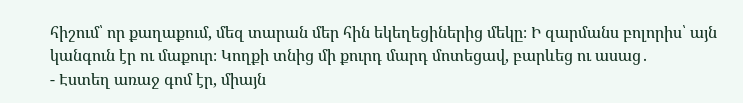հիշում՝ որ քաղաքում, մեզ տարան մեր հին եկեղեցիներից մեկը։ Ի զարմանս բոլորիս՝ այն կանգուն էր ու մաքուր։ Կողքի տնից մի քուրդ մարդ մոտեցավ, բարևեց ու ասաց․
- Էստեղ առաջ գոմ էր, միայն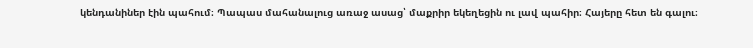կենդանիներ էին պահում։ Պապաս մահանալուց առաջ ասաց՝ մաքրիր եկեղեցին ու լավ պահիր։ Հայերը հետ են գալու։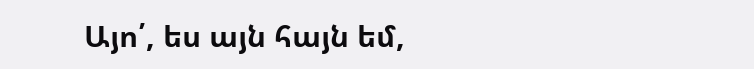Այո՛, ես այն հայն եմ,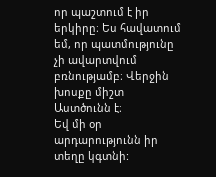որ պաշտում է իր երկիրը։ Ես հավատում եմ, որ պատմությունը չի ավարտվում բռնությամբ։ Վերջին խոսքը միշտ Աստծունն է։
Եվ մի օր արդարությունն իր տեղը կգտնի: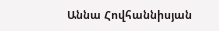Աննա Հովհաննիսյան